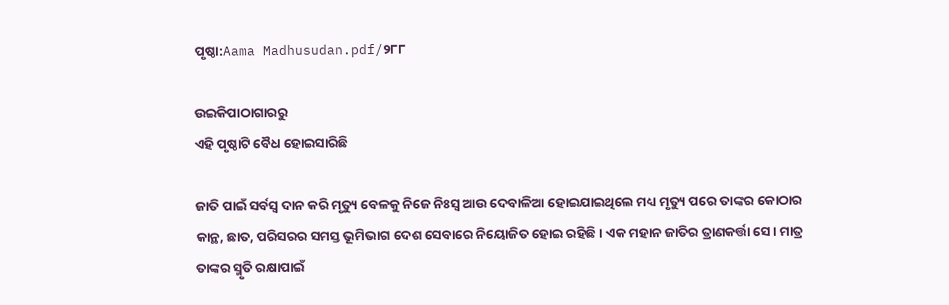ପୃଷ୍ଠା:Aama Madhusudan.pdf/୨୮୮

ଉଇକିପାଠାଗାର‌ରୁ
ଏହି ପୃଷ୍ଠାଟି ବୈଧ ହୋଇସାରିଛି

ଜାତି ପାଇଁ ସର୍ବସ୍ୱ ଦାନ କରି ମୃତ୍ୟୁ ବେଳକୁ ନିଜେ ନିଃସ୍ୱ ଆଉ ଦେବାଳିଆ ହୋଇଯାଇଥିଲେ ମଧ୍ୟ ମୃତ୍ୟୁ ପରେ ତାଙ୍କର କୋଠାର କାନ୍ଥ, ଛାତ, ପରିସରର ସମସ୍ତ ଭୂମିଭାଗ ଦେଶ ସେବାରେ ନିୟୋଜିତ ହୋଇ ରହିଛି । ଏକ ମହାନ ଜାତିର ତ୍ରାଣକର୍ତ୍ତା ସେ । ମାତ୍ର ତାଙ୍କର ସ୍ମୃତି ରକ୍ଷାପାଇଁ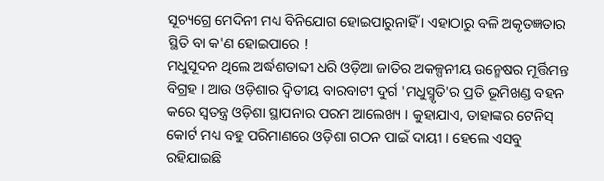ସୂଚ୍ୟଗ୍ରେ ମେଦିନୀ ମଧ୍ୟ ବିନିଯୋଗ ହୋଇପାରୁନାହିଁ । ଏହାଠାରୁ ବଳି ଅକୃତଜ୍ଞତାର ସ୍ଥିତି ବା କ'ଣ ହୋଇପାରେ !
ମଧୁସୂଦନ ଥିଲେ ଅର୍ଦ୍ଧଶତାବ୍ଦୀ ଧରି ଓଡ଼ିଆ ଜାତିର ଅକଳ୍ପନୀୟ ଉନ୍ମେଷର ମୂର୍ତ୍ତିମନ୍ତ ବିଗ୍ରହ । ଆଉ ଓଡ଼ିଶାର ଦ୍ୱିତୀୟ ବାରବାଟୀ ଦୁର୍ଗ 'ମଧୁସ୍ମୃତି'ର ପ୍ରତି ଭୂମିଖଣ୍ଡ ବହନ କରେ ସ୍ୱତନ୍ତ୍ର ଓଡ଼ିଶା ସ୍ଥାପନାର ପରମ ଆଲେଖ୍ୟ । କୁହାଯାଏ, ତାହାଙ୍କର ଟେନିସ୍‍ କୋର୍ଟ ମଧ୍ୟ ବହୁ ପରିମାଣରେ ଓଡ଼ିଶା ଗଠନ ପାଇଁ ଦାୟୀ । ହେଲେ ଏସବୁ ରହିଯାଇଛି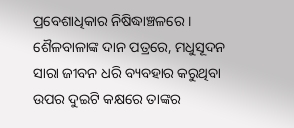ପ୍ରବେଶାଧିକାର ନିଷିଦ୍ଧାଞ୍ଚଳରେ ।
ଶୈଳବାଳାଙ୍କ ଦାନ ପତ୍ରରେ, ମଧୁସୂଦନ ସାରା ଜୀବନ ଧରି ବ୍ୟବହାର କରୁଥିବା ଉପର ଦୁଇଟି କକ୍ଷରେ ତାଙ୍କର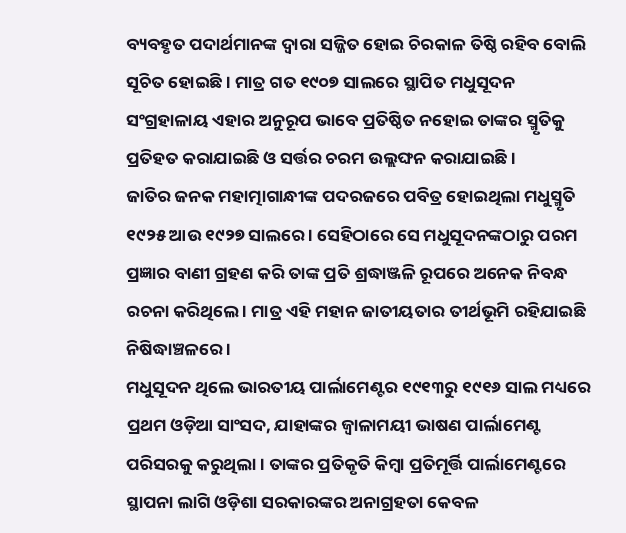ବ୍ୟବହୃତ ପଦାର୍ଥମାନଙ୍କ ଦ୍ୱାରା ସଜ୍ଜିତ ହୋଇ ଚିରକାଳ ତିଷ୍ଠି ରହିବ ବୋଲି ସୂଚିତ ହୋଇଛି । ମାତ୍ର ଗତ ୧୯୦୭ ସାଲରେ ସ୍ଥାପିତ ମଧୁସୂଦନ ସଂଗ୍ରହାଳାୟ ଏହାର ଅନୁରୂପ ଭାବେ ପ୍ରତିଷ୍ଠିତ ନହୋଇ ତାଙ୍କର ସ୍ମୃତିକୁ ପ୍ରତିହତ କରାଯାଇଛି ଓ ସର୍ତ୍ତର ଚରମ ଉଲ୍ଲଙ୍ଘନ କରାଯାଇଛି ।
ଜାତିର ଜନକ ମହାତ୍ମାଗାନ୍ଧୀଙ୍କ ପଦରଜରେ ପବିତ୍ର ହୋଇଥିଲା ମଧୁସ୍ମୃତି ୧୯୨୫ ଆଉ ୧୯୨୭ ସାଲରେ । ସେହିଠାରେ ସେ ମଧୁସୂଦନଙ୍କଠାରୁ ପରମ ପ୍ରଜ୍ଞାର ବାଣୀ ଗ୍ରହଣ କରି ତାଙ୍କ ପ୍ରତି ଶ୍ରଦ୍ଧାଞ୍ଜଳି ରୂପରେ ଅନେକ ନିବନ୍ଧ ରଚନା କରିଥିଲେ । ମାତ୍ର ଏହି ମହାନ ଜାତୀୟତାର ତୀର୍ଥଭୂମି ରହିଯାଇଛି ନିଷିଦ୍ଧାଞ୍ଚଳରେ ।
ମଧୁସୂଦନ ଥିଲେ ଭାରତୀୟ ପାର୍ଲାମେଣ୍ଟର ୧୯୧୩ରୁ ୧୯୧୬ ସାଲ ମଧ୍ୟରେ ପ୍ରଥମ ଓଡ଼ିଆ ସାଂସଦ, ଯାହାଙ୍କର ଜ୍ୱାଳାମୟୀ ଭାଷଣ ପାର୍ଲାମେଣ୍ଟ ପରିସରକୁ କରୁଥିଲା । ତାଙ୍କର ପ୍ରତିକୃତି କିମ୍ବା ପ୍ରତିମୂର୍ତ୍ତି ପାର୍ଲାମେଣ୍ଟରେ ସ୍ଥାପନା ଲାଗି ଓଡ଼ିଶା ସରକାରଙ୍କର ଅନାଗ୍ରହତା କେବଳ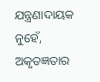ଯନ୍ତ୍ରଣାଦାୟକ ନୁହେଁ, ଅକୃତଜ୍ଞତାର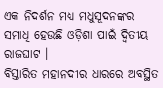ଏକ ନିଦର୍ଶନ ମଧ୍ୟ ମଧୁସୂଦନଙ୍କର ସମାଧି ହେଉଛି ଓଡ଼ିଶା ପାଇଁ ଦ୍ୱିତୀୟ ରାଜଘାଟ ।
ବିସ୍ତାରିତ ମହାନଦୀର ଧାରରେ ଅବସ୍ଥିତ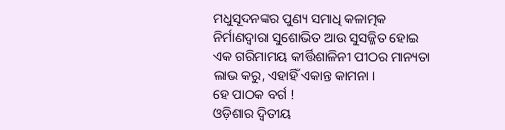ମଧୁସୂଦନଙ୍କର ପୁଣ୍ୟ ସମାଧି କଳାତ୍ମକ ନିର୍ମାଣଦ୍ୱାରା ସୁଶୋଭିତ ଆଉ ସୁସଜ୍ଜିତ ହୋଇ ଏକ ଗରିମାମୟ କୀର୍ତ୍ତିଶାଳିନୀ ପୀଠର ମାନ୍ୟତା ଲାଭ କରୁ, ଏହାହିଁ ଏକାନ୍ତ କାମନା ।
ହେ ପାଠକ ବର୍ଗ !
ଓଡ଼ିଶାର ଦ୍ୱିତୀୟ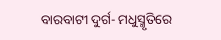ବାରବାଟୀ ଦୁର୍ଗ- ମଧୁସ୍ମୃତିରେ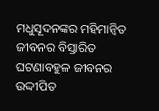ମଧୁସୂଦନଙ୍କର ମହିମାନ୍ୱିତ ଜୀବନର ବିସ୍ତାରିତ ଘଟଣାବହୁଳ ଜୀବନର ଉଦ୍ଦୀପିତ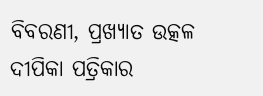ବିବରଣୀ, ପ୍ରଖ୍ୟାତ ଉତ୍କଳ ଦୀପିକା ପତ୍ରିକାର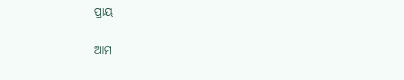ପ୍ରାୟ

ଆମ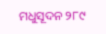ମଧୁସୂଦନ ୨୮୯